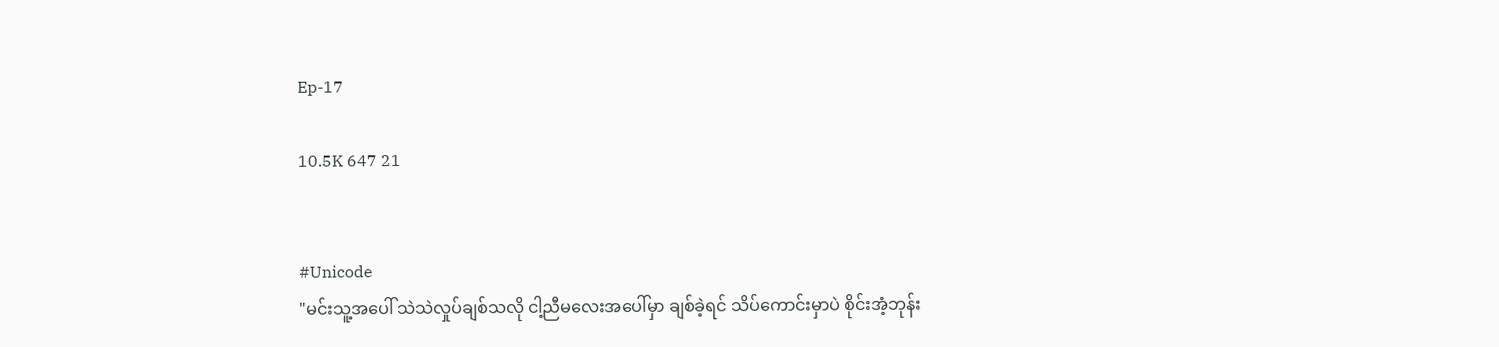Ep-17

10.5K 647 21


#Unicode
"မင်းသူ့အပေါ် သဲသဲလှုပ်ချစ်သလို ငါ့ညီမလေးအပေါ်မှာ ချစ်ခဲ့ရင် သိပ်ကောင်းမှာပဲ စိုင်းအံ့ဘုန်း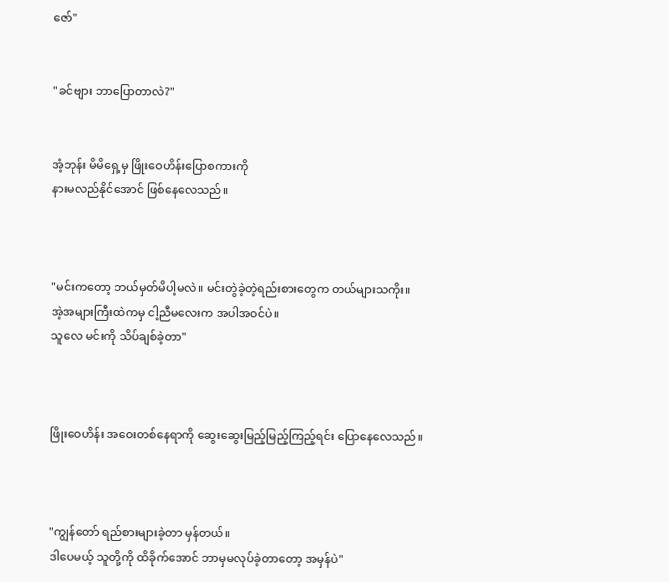ဇော်"


"ခင်ဗျား ဘာပြောတာလဲ?"


အံ့ဘုန်း မိမိရှေ့မှ ဖြိုးဝေဟိန်းပြောစကားကို
နားမလည်နိုင်အောင် ဖြစ်နေလေသည်။



"မင်းကတော့ ဘယ်မှတ်မိပါ့မလဲ။ မင်းတွဲခဲ့တဲ့ရည်းစားတွေက တယ်များသကိုး။
အဲ့အများကြီးထဲကမှ ငါ့ညီမလေးက အပါအဝင်ပဲ။
သူလေ မင်းကို သိပ်ချစ်ခဲ့တာ"



ဖြိုးဝေဟိန်း အဝေးတစ်နေရာကို ဆွေးဆွေးမြည့်မြည့်ကြည့်ရင်း ပြောနေလေသည်။



"ကျွန်တော် ရည်စားများခဲ့တာ မှန်တယ်။
ဒါပေမယ့် သူတို့ကို ထိခိုက်အောင် ဘာမှမလုပ်ခဲ့တာတော့ အမှန်ပဲ"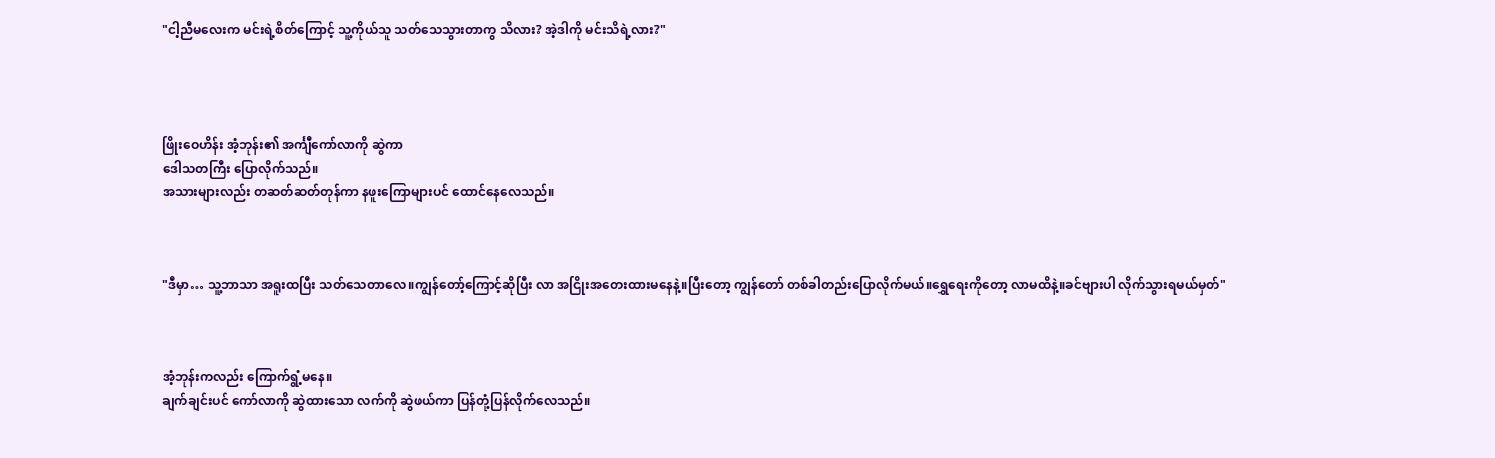"ငါ့ညီမလေးက မင်းရဲ့စိတ်ကြောင့် သူ့ကိုယ်သူ သတ်သေသွားတာကွ သိလား? အဲ့ဒါကို မင်းသိရဲ့လား?"




ဖြိုးဝေဟိန်း အံ့ဘုန်း၏ အင်္ကျီကော်လာကို ဆွဲကာ
ဒေါသတကြီး ပြောလိုက်သည်။
အသားများလည်း တဆတ်ဆတ်တုန်ကာ နဖူးကြောများပင် ထောင်နေလေသည်။



"ဒီမှာ… သူ့ဘာသာ အရူးထပြီး သတ်သေတာလေ။ကျွန်တော့်ကြောင့်ဆိုပြီး လာ အငြိုးအတေးထားမနေနဲ့။ပြီးတော့ ကျွန်တော် တစ်ခါတည်းပြောလိုက်မယ်။ရွှေရေးကိုတော့ လာမထိနဲ့။ခင်ဗျားပါ လိုက်သွားရမယ်မှတ်"



အံ့ဘုန်းကလည်း ကြောက်ရွံ့မနေ။
ချက်ချင်းပင် ကော်လာကို ဆွဲထားသော လက်ကို ဆွဲဖယ်ကာ ပြန်တုံ့ပြန်လိုက်လေသည်။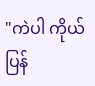"ကဲပါ ကိုယ် ပြန်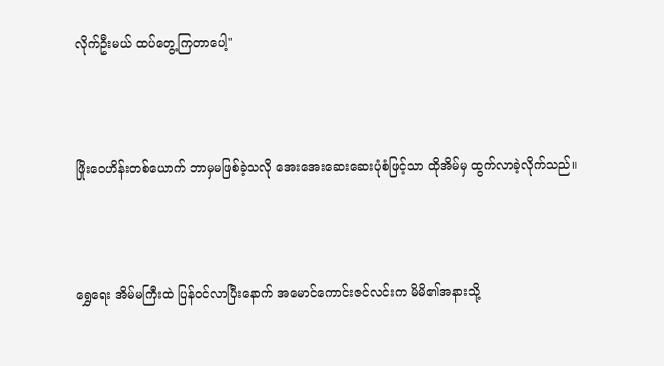လိုက်ဦးမယ် ထပ်တွေ့ကြတာပေါ့"



ဖြိုးဝေဟိန်းတစ်ယောက် ဘာမှမဖြစ်ခဲ့သလို အေးအေးဆေးဆေးပုံစံဖြင့်သာ ထိုအိမ်မှ ထွက်လာခဲ့လိုက်သည်။



ရွှေရေး အိမ်မကြီးထဲ ပြန်ဝင်လာပြီးနောက် အမောင်ကောင်းဇင်လင်းက မိမိ၏အနားသို့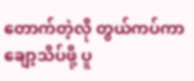တောက်တဲ့လို တွယ်ကပ်ကာ ချော့သိပ်ဖို့ ပူ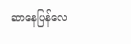ဆာနေပြန်လေ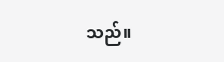သည်။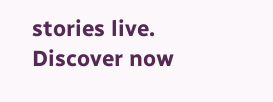stories live. Discover now